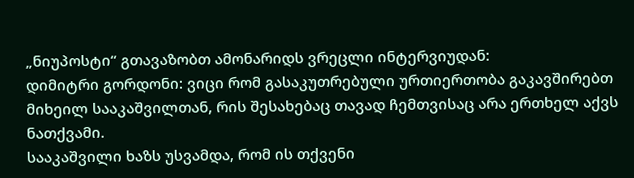„ნიუპოსტი“ გთავაზობთ ამონარიდს ვრეცლი ინტერვიუდან:
დიმიტრი გორდონი: ვიცი რომ გასაკუთრებული ურთიერთობა გაკავშირებთ მიხეილ სააკაშვილთან, რის შესახებაც თავად ჩემთვისაც არა ერთხელ აქვს ნათქვამი.
სააკაშვილი ხაზს უსვამდა, რომ ის თქვენი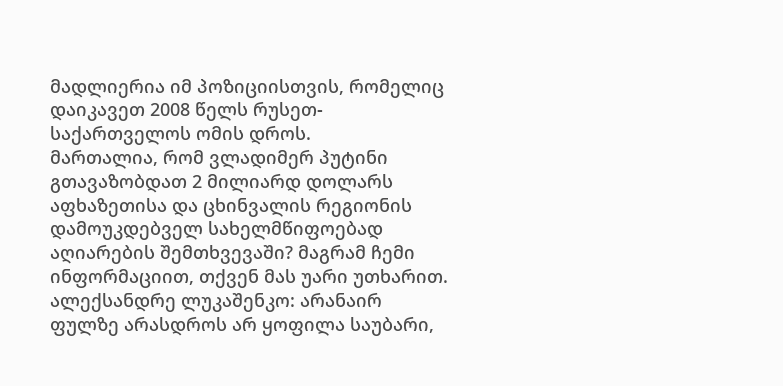მადლიერია იმ პოზიციისთვის, რომელიც დაიკავეთ 2008 წელს რუსეთ-საქართველოს ომის დროს.
მართალია, რომ ვლადიმერ პუტინი გთავაზობდათ 2 მილიარდ დოლარს აფხაზეთისა და ცხინვალის რეგიონის დამოუკდებველ სახელმწიფოებად აღიარების შემთხვევაში? მაგრამ ჩემი ინფორმაციით, თქვენ მას უარი უთხარით.
ალექსანდრე ლუკაშენკო: არანაირ ფულზე არასდროს არ ყოფილა საუბარი,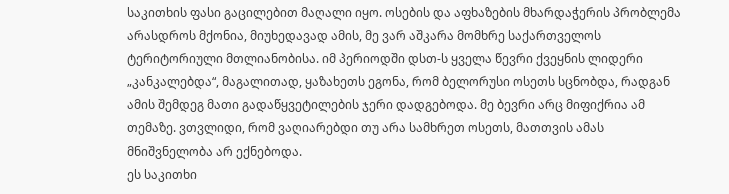საკითხის ფასი გაცილებით მაღალი იყო. ოსების და აფხაზების მხარდაჭერის პრობლემა არასდროს მქონია, მიუხედავად ამის, მე ვარ აშკარა მომხრე საქართველოს ტერიტორიული მთლიანობისა. იმ პერიოდში დსთ-ს ყველა წევრი ქვეყნის ლიდერი „კანკალებდა“, მაგალითად, ყაზახეთს ეგონა, რომ ბელორუსი ოსეთს სცნობდა, რადგან ამის შემდეგ მათი გადაწყვეტილების ჯერი დადგებოდა. მე ბევრი არც მიფიქრია ამ თემაზე. ვთვლიდი, რომ ვაღიარებდი თუ არა სამხრეთ ოსეთს, მათთვის ამას მნიშვნელობა არ ექნებოდა.
ეს საკითხი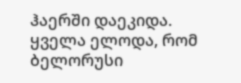ჰაერში დაეკიდა. ყველა ელოდა, რომ ბელორუსი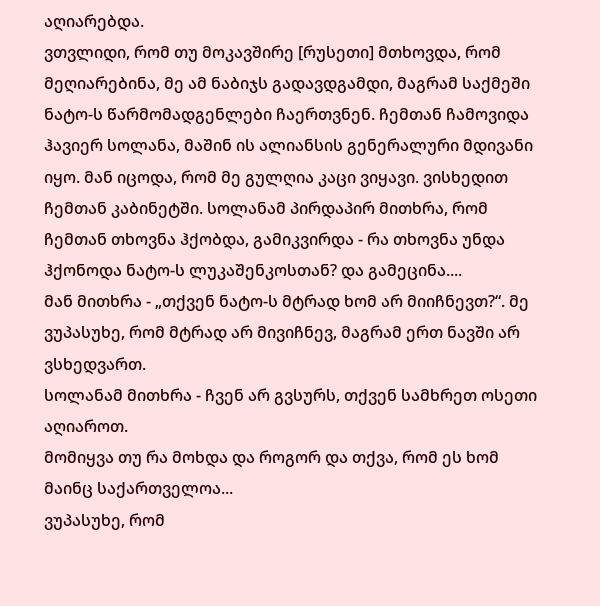აღიარებდა.
ვთვლიდი, რომ თუ მოკავშირე [რუსეთი] მთხოვდა, რომ მეღიარებინა, მე ამ ნაბიჯს გადავდგამდი, მაგრამ საქმეში ნატო-ს წარმომადგენლები ჩაერთვნენ. ჩემთან ჩამოვიდა ჰავიერ სოლანა, მაშინ ის ალიანსის გენერალური მდივანი იყო. მან იცოდა, რომ მე გულღია კაცი ვიყავი. ვისხედით ჩემთან კაბინეტში. სოლანამ პირდაპირ მითხრა, რომ ჩემთან თხოვნა ჰქობდა, გამიკვირდა - რა თხოვნა უნდა ჰქონოდა ნატო-ს ლუკაშენკოსთან? და გამეცინა....
მან მითხრა - „თქვენ ნატო-ს მტრად ხომ არ მიიჩნევთ?“. მე ვუპასუხე, რომ მტრად არ მივიჩნევ, მაგრამ ერთ ნავში არ ვსხედვართ.
სოლანამ მითხრა - ჩვენ არ გვსურს, თქვენ სამხრეთ ოსეთი აღიაროთ.
მომიყვა თუ რა მოხდა და როგორ და თქვა, რომ ეს ხომ მაინც საქართველოა...
ვუპასუხე, რომ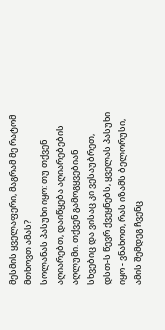მესმის ყველაფერი, მაგრამ მე რატომ მთხოვთ ამას?
სოლანას პასუხი იყო: თუ თქვენ აღიარებთ, დაიწყება აღიარებების აღლუმი. თქვენ გამოგყვებიან სხვებიც და ვისაც კი ვესაუბრეთ, დსთ-ს წევრ ქვეყნებს, ყველას პასუხი იყო - ვნახოთ, რას იზამს ბელორუსი, ამის შემდეგ ჩვენც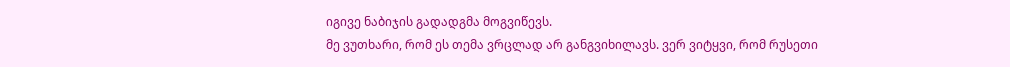იგივე ნაბიჯის გადადგმა მოგვიწევს.
მე ვუთხარი, რომ ეს თემა ვრცლად არ განგვიხილავს. ვერ ვიტყვი, რომ რუსეთი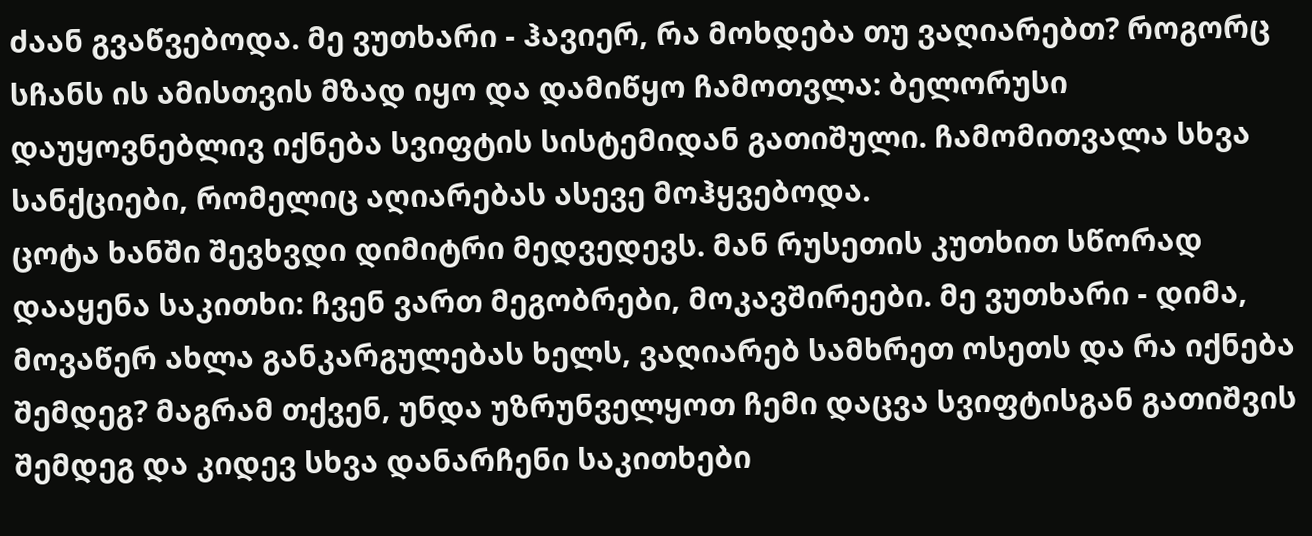ძაან გვაწვებოდა. მე ვუთხარი - ჰავიერ, რა მოხდება თუ ვაღიარებთ? როგორც სჩანს ის ამისთვის მზად იყო და დამიწყო ჩამოთვლა: ბელორუსი დაუყოვნებლივ იქნება სვიფტის სისტემიდან გათიშული. ჩამომითვალა სხვა სანქციები, რომელიც აღიარებას ასევე მოჰყვებოდა.
ცოტა ხანში შევხვდი დიმიტრი მედვედევს. მან რუსეთის კუთხით სწორად დააყენა საკითხი: ჩვენ ვართ მეგობრები, მოკავშირეები. მე ვუთხარი - დიმა, მოვაწერ ახლა განკარგულებას ხელს, ვაღიარებ სამხრეთ ოსეთს და რა იქნება შემდეგ? მაგრამ თქვენ, უნდა უზრუნველყოთ ჩემი დაცვა სვიფტისგან გათიშვის შემდეგ და კიდევ სხვა დანარჩენი საკითხები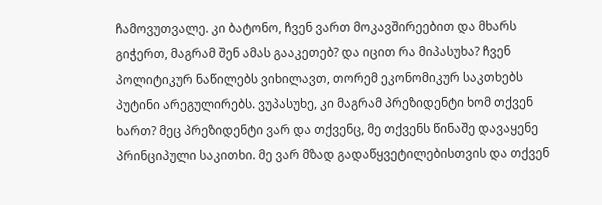ჩამოვუთვალე. კი ბატონო, ჩვენ ვართ მოკავშირეებით და მხარს გიჭერთ, მაგრამ შენ ამას გააკეთებ? და იცით რა მიპასუხა? ჩვენ პოლიტიკურ ნაწილებს ვიხილავთ, თორემ ეკონომიკურ საკთხებს პუტინი არეგულირებს. ვუპასუხე, კი მაგრამ პრეზიდენტი ხომ თქვენ ხართ? მეც პრეზიდენტი ვარ და თქვენც, მე თქვენს წინაშე დავაყენე პრინციპული საკითხი. მე ვარ მზად გადაწყვეტილებისთვის და თქვენ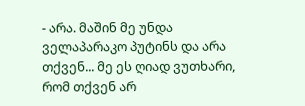- არა. მაშინ მე უნდა ველაპარაკო პუტინს და არა თქვენ... მე ეს ღიად ვუთხარი, რომ თქვენ არ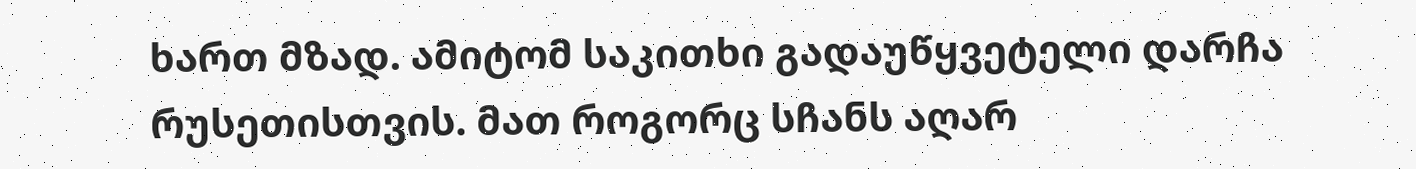ხართ მზად. ამიტომ საკითხი გადაუწყვეტელი დარჩა რუსეთისთვის. მათ როგორც სჩანს აღარ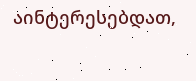აინტერესებდათ,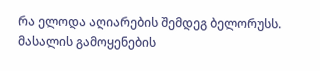რა ელოდა აღიარების შემდეგ ბელორუსს.
მასალის გამოყენების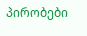პირობები